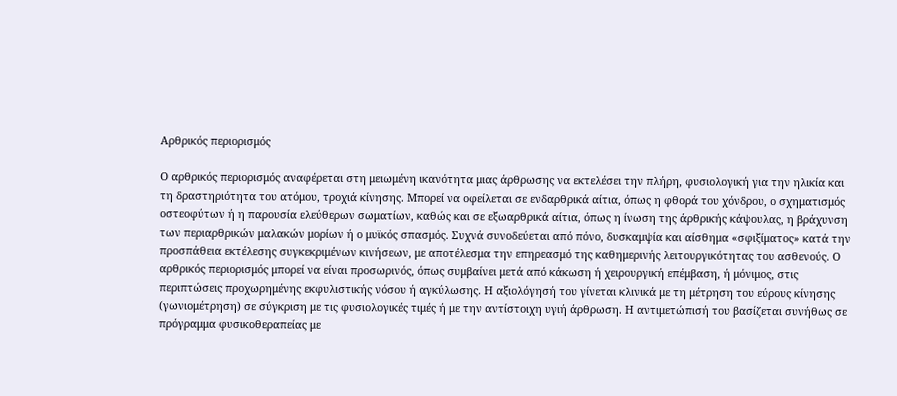Αρθρικός περιορισμός

Ο αρθρικός περιορισμός αναφέρεται στη μειωμένη ικανότητα μιας άρθρωσης να εκτελέσει την πλήρη, φυσιολογική για την ηλικία και τη δραστηριότητα του ατόμου, τροχιά κίνησης. Μπορεί να οφείλεται σε ενδαρθρικά αίτια, όπως η φθορά του χόνδρου, ο σχηματισμός οστεοφύτων ή η παρουσία ελεύθερων σωματίων, καθώς και σε εξωαρθρικά αίτια, όπως η ίνωση της άρθρικής κάψουλας, η βράχυνση των περιαρθρικών μαλακών μορίων ή ο μυϊκός σπασμός. Συχνά συνοδεύεται από πόνο, δυσκαμψία και αίσθημα «σφιξίματος» κατά την προσπάθεια εκτέλεσης συγκεκριμένων κινήσεων, με αποτέλεσμα την επηρεασμό της καθημερινής λειτουργικότητας του ασθενούς. Ο αρθρικός περιορισμός μπορεί να είναι προσωρινός, όπως συμβαίνει μετά από κάκωση ή χειρουργική επέμβαση, ή μόνιμος, στις περιπτώσεις προχωρημένης εκφυλιστικής νόσου ή αγκύλωσης. Η αξιολόγησή του γίνεται κλινικά με τη μέτρηση του εύρους κίνησης (γωνιομέτρηση) σε σύγκριση με τις φυσιολογικές τιμές ή με την αντίστοιχη υγιή άρθρωση. Η αντιμετώπισή του βασίζεται συνήθως σε πρόγραμμα φυσικοθεραπείας με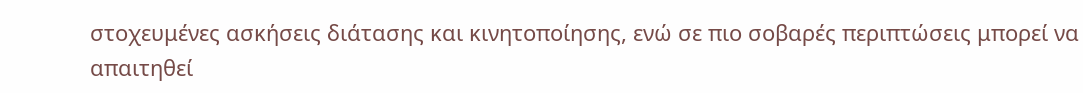στοχευμένες ασκήσεις διάτασης και κινητοποίησης, ενώ σε πιο σοβαρές περιπτώσεις μπορεί να απαιτηθεί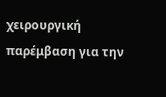χειρουργική παρέμβαση για την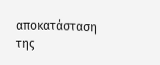αποκατάσταση της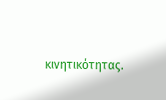κινητικότητας.